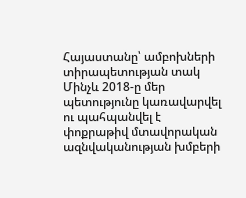Հայաստանը՝ ամբոխների տիրապետության տակ
Մինչև 2018-ը մեր պետությունը կառավարվել ու պահպանվել է փոքրաթիվ մտավորական ազնվականության խմբերի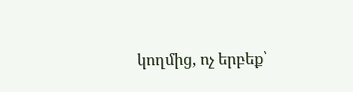կողմից, ոչ երբեք՝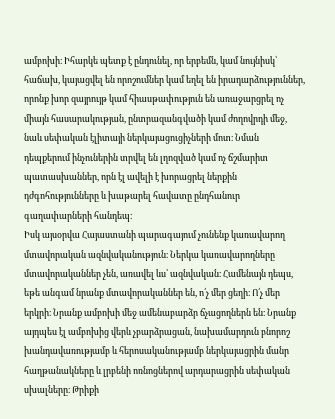ամբոխի։ Իհարկե պետք է ընդունել, որ երբեմն, կամ նույնիսկ՝ հաճախ, կայացվել են որոշումներ կամ եղել են իրադարձություններ, որոնք խոր զայրույթ կամ հիասթափություն են առաջարցրել ոչ միայն հասարակության, ընտրազանգվածի կամ ժողովրդի մեջ, նաև սեփական էլիտայի ներկայացուցիչների մոտ։ Նման դեպքերում ինչուներին տրվել են լղոզված կամ ոչ ճշմարիտ պատասխաններ, որն էլ ավելի է խորացրել ներքին դժգոհությունները և խաթարել հավատը ընդհանուր գաղափարների հանդեպ։
Իսկ այսօրվա Հայաստանի պարագայում չունենք կառավարող մտավորական ազնվականություն։ Ներկա կառավարողները մտավորականներ չեն, առավել ևս՝ ազնվական։ Համենայն դեպս, եթե անգամ նրանք մտավորականներ են, ո՛չ մեր ցեղի։ Ո՛չ մեր երկրի։ Նրանք ամբոխի մեջ ամենաբարձր ճչացողներն են։ Նրանք այդպես էլ ամբոխից վերև չբարձրացան, նախամարդուն բնորոշ խանդավառությամբ և հերոսականությամբ ներկայացրին մանր հաղթանակները և լրբենի ոռնոցներով արդարացրին սեփական սխալները։ Թրիքի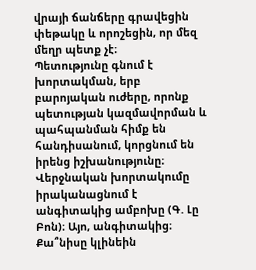վրայի ճանճերը գրավեցին փեթակը և որոշեցին, որ մեզ մեղր պետք չէ։
Պետությունը գնում է խորտակման, երբ բարոյական ուժերը, որոնք պետության կազմավորման և պահպանման հիմք են հանդիսանում, կորցնում են իրենց իշխանությունը։ Վերջնական խորտակումը իրականացնում է անգիտակից ամբոխը (Գ. Լը Բոն)։ Այո, անգիտակից։ Քա՞նիսը կլինեին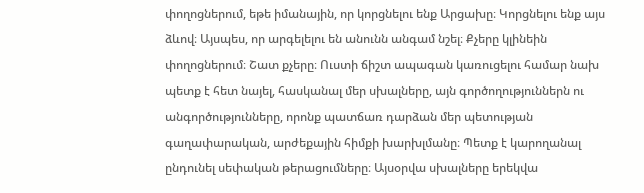փողոցներում, եթե իմանային, որ կորցնելու ենք Արցախը։ Կորցնելու ենք այս ձևով։ Այսպես, որ արգելելու են անունն անգամ նշել։ Քչերը կլինեին փողոցներում։ Շատ քչերը։ Ուստի ճիշտ ապագան կառուցելու համար նախ պետք է հետ նայել, հասկանալ մեր սխալները, այն գործողություններն ու անգործությունները, որոնք պատճառ դարձան մեր պետության գաղափարական, արժեքային հիմքի խարխլմանը։ Պետք է կարողանալ ընդունել սեփական թերացումները։ Այսօրվա սխալները երեկվա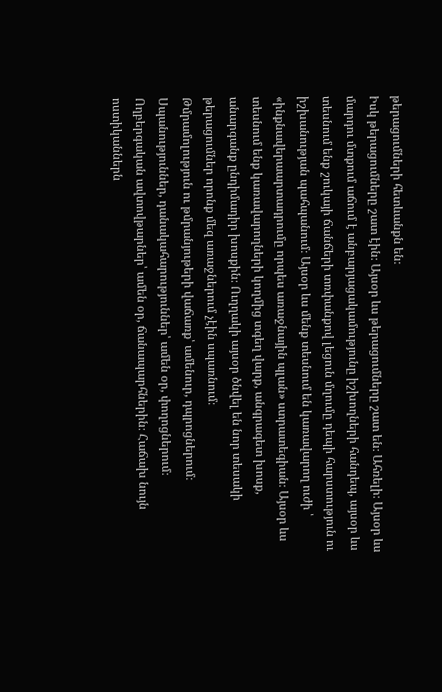թերացումների հետևանքն են։
Իսկ թերացումները շատ էին։ Այսօր ևս թերացումները շատ են։ Ահռելի։ Այսօր ևս մարդու մտքում աճում է անբարյացակամությունը իշխողների հանդեպ, այսօր ևս տեսնում ենք շուկայի ճանճերի տռփանքով լեցուն մղումը դեպի հարստություն ու իշխանության պահպանում։ Այսօր ևս մենք տեսնում են կառավարող ուժի ՝ «ինքնավերաարտադրումը որպես առաջնային պլան» ստրատեգիան։ Այսօր ևս տեսնում ենք կառավարողների կողմից տգեղ վարք, անգրագետ խոսք, անարգանք ընդիմադիր խոսքին։ Ուղղակի այսօր ծնվել են նոր տեսակի թերացումներ որոնք մեզ առաջներում չէին սպառնում։
Թմրամոլություն ու թմրանյութերի վաճառք՝ ամենուր, դպրոցներում։ Սպանություններ, դանակահարություններ՝ ամեն օր, փողոցներում։ Ողբերգական ավտովթարներ՝ ամեն օր, ճանապարհներին։ Հաճախ նույն ոստիկաններն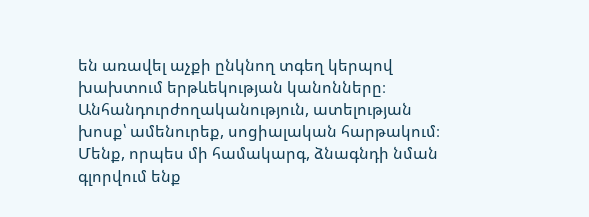են առավել աչքի ընկնող տգեղ կերպով խախտում երթևեկության կանոնները։ Անհանդուրժողականություն, ատելության խոսք՝ ամենուրեք, սոցիալական հարթակում։ Մենք, որպես մի համակարգ, ձնագնդի նման գլորվում ենք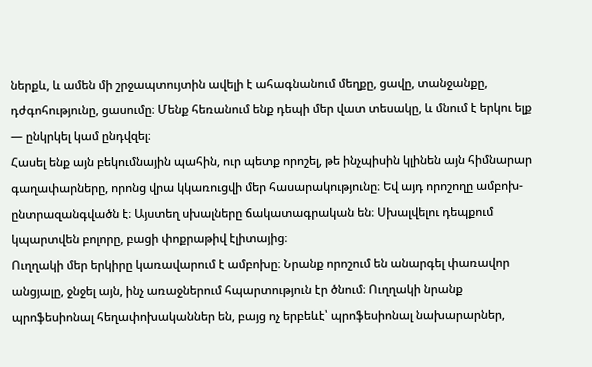ներքև, և ամեն մի շրջապտույտին ավելի է ահագնանում մեղքը, ցավը, տանջանքը, դժգոհությունը, ցասումը։ Մենք հեռանում ենք դեպի մեր վատ տեսակը, և մնում է երկու ելք — ընկրկել կամ ընդվզել։
Հասել ենք այն բեկումնային պահին, ուր պետք որոշել, թե ինչպիսին կլինեն այն հիմնարար գաղափարները, որոնց վրա կկառուցվի մեր հասարակությունը։ Եվ այդ որոշողը ամբոխ-ընտրազանգվածն է։ Այստեղ սխալները ճակատագրական են։ Սխալվելու դեպքում կպարտվեն բոլորը, բացի փոքրաթիվ էլիտայից։
Ուղղակի մեր երկիրը կառավարում է ամբոխը։ Նրանք որոշում են անարգել փառավոր անցյալը, ջնջել այն, ինչ առաջներում հպարտություն էր ծնում։ Ուղղակի նրանք պրոֆեսիոնալ հեղափոխականներ են, բայց ոչ երբեևէ՝ պրոֆեսիոնալ նախարարներ,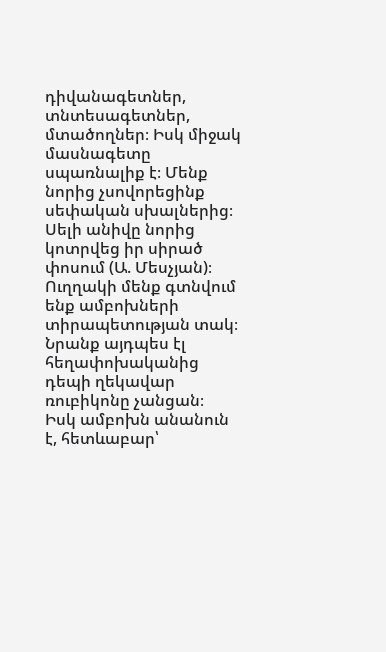դիվանագետներ, տնտեսագետներ, մտածողներ։ Իսկ միջակ մասնագետը սպառնալիք է։ Մենք նորից չսովորեցինք սեփական սխալներից։ Սելի անիվը նորից կոտրվեց իր սիրած փոսում (Ա. Մեսչյան)։ Ուղղակի մենք գտնվում ենք ամբոխների տիրապետության տակ։ Նրանք այդպես էլ հեղափոխականից դեպի ղեկավար ռուբիկոնը չանցան։
Իսկ ամբոխն անանուն է, հետևաբար՝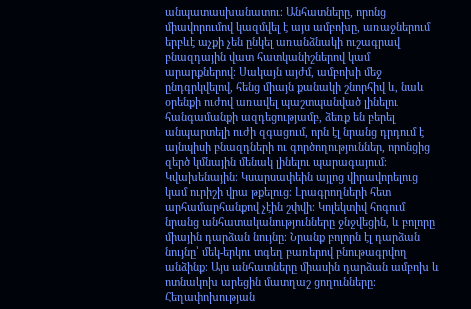անպատասխանատու։ Անհատները, որոնց միավորումով կազմվել է այս ամբոխը, առաջներում երբևէ աչքի չեն ընկել առանձնակի ուշագրավ բնազդային վատ հատկանիշներով կամ արարքներով։ Սակայն այժմ, ամբոխի մեջ ընդգրկվելով, հենց միայն քանակի շնորհիվ և, նաև օրենքի ուժով առավել պաշտպանված լինելու հանգամանքի ազդեցությամբ, ձեռք են բերել անպարտելի ուժի զգացում, որն էլ նրանց դրդում է այնպիսի բնազդների ու գործողություններ, որոնցից զերծ կմնային մենակ լինելու պարագայում։ Կվախենային։ Կսարսափեին այլոց վիրավորելուց կամ ուրիշի վրա թքելուց։ Լրագրողների հետ արհամարհանքով չէին շփվի։ Կոլեկտիվ հոգում նրանց անհատականությունները ջնջվեցին, և բոլորը միային դարձան նույնը։ Նրանք բոլորն էլ դարձան նույնը՝ մեկ-երկու տգեղ բառերով բնութագրվող անձինք։ Այս անհատները միասին դարձան ամբոխ և ոտնակոխ արեցին մատղաշ ցողունները։ Հեղափոխության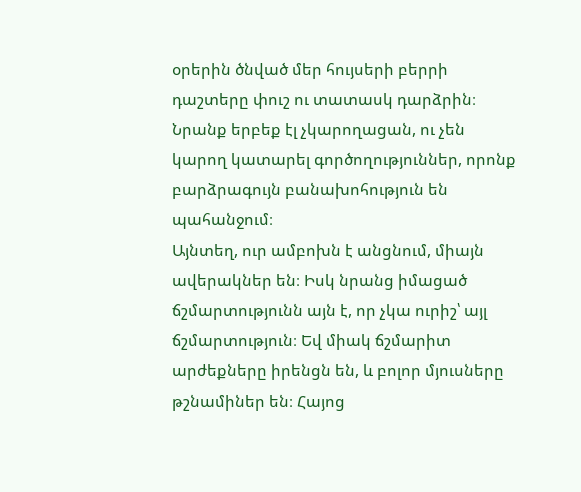օրերին ծնված մեր հույսերի բերրի դաշտերը փուշ ու տատասկ դարձրին։ Նրանք երբեք էլ չկարողացան, ու չեն կարող կատարել գործողություններ, որոնք բարձրագույն բանախոհություն են պահանջում։
Այնտեղ, ուր ամբոխն է անցնում, միայն ավերակներ են։ Իսկ նրանց իմացած ճշմարտությունն այն է, որ չկա ուրիշ՝ այլ ճշմարտություն։ Եվ միակ ճշմարիտ արժեքները իրենցն են, և բոլոր մյուսները թշնամիներ են։ Հայոց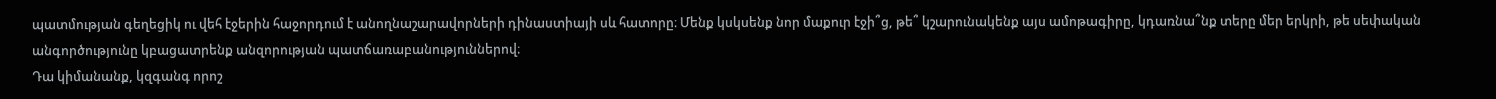պատմության գեղեցիկ ու վեհ էջերին հաջորդում է անողնաշարավորների դինաստիայի սև հատորը։ Մենք կսկսենք նոր մաքուր էջի՞ց, թե՞ կշարունակենք այս ամոթագիրը, կդառնա՞նք տերը մեր երկրի, թե սեփական անգործությունը կբացատրենք անզորության պատճառաբանություններով։
Դա կիմանանք, կզգանգ որոշ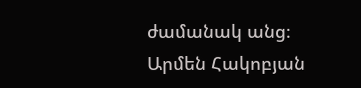ժամանակ անց։
Արմեն Հակոբյան